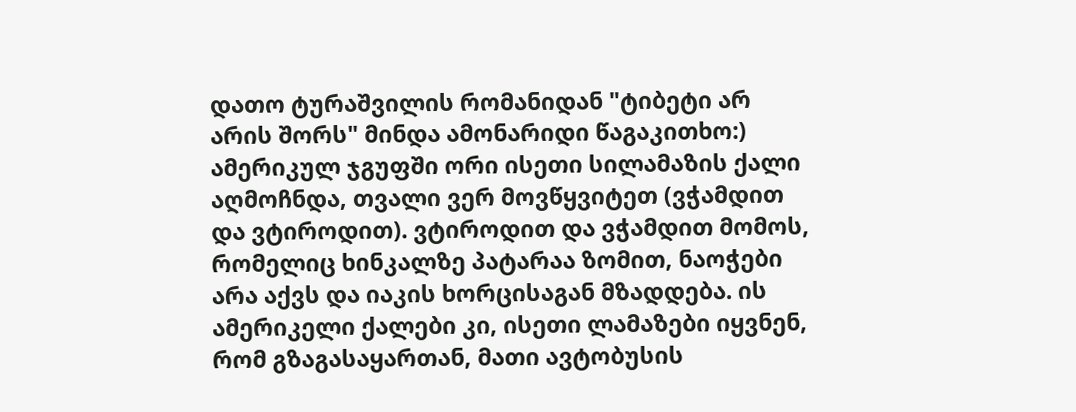დათო ტურაშვილის რომანიდან "ტიბეტი არ არის შორს" მინდა ამონარიდი წაგაკითხო:)
ამერიკულ ჯგუფში ორი ისეთი სილამაზის ქალი აღმოჩნდა, თვალი ვერ მოვწყვიტეთ (ვჭამდით და ვტიროდით). ვტიროდით და ვჭამდით მომოს, რომელიც ხინკალზე პატარაა ზომით, ნაოჭები არა აქვს და იაკის ხორცისაგან მზადდება. ის ამერიკელი ქალები კი, ისეთი ლამაზები იყვნენ, რომ გზაგასაყართან, მათი ავტობუსის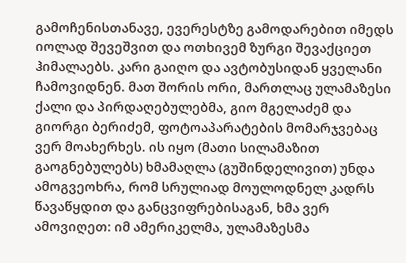გამოჩენისთანავე, ევერესტზე გამოდარებით იმედს იოლად შევეშვით და ოთხივემ ზურგი შევაქციეთ ჰიმალაებს. კარი გაიღო და ავტობუსიდან ყველანი ჩამოვიდნენ. მათ შორის ორი, მართლაც ულამაზესი ქალი და პირდაღებულებმა, გიო მგელაძემ და გიორგი ბერიძემ, ფოტოაპარატების მომარჯვებაც ვერ მოახერხეს. ის იყო (მათი სილამაზით გაოგნებულებს) ხმამაღლა (გუშინდელივით) უნდა ამოგვეოხრა, რომ სრულიად მოულოდნელ კადრს წავაწყდით და განცვიფრებისაგან, ხმა ვერ ამოვიღეთ: იმ ამერიკელმა, ულამაზესმა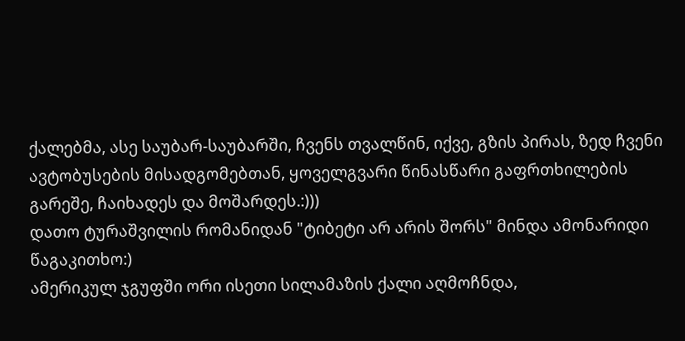ქალებმა, ასე საუბარ-საუბარში, ჩვენს თვალწინ, იქვე, გზის პირას, ზედ ჩვენი ავტობუსების მისადგომებთან, ყოველგვარი წინასწარი გაფრთხილების გარეშე, ჩაიხადეს და მოშარდეს.:)))
დათო ტურაშვილის რომანიდან "ტიბეტი არ არის შორს" მინდა ამონარიდი წაგაკითხო:)
ამერიკულ ჯგუფში ორი ისეთი სილამაზის ქალი აღმოჩნდა,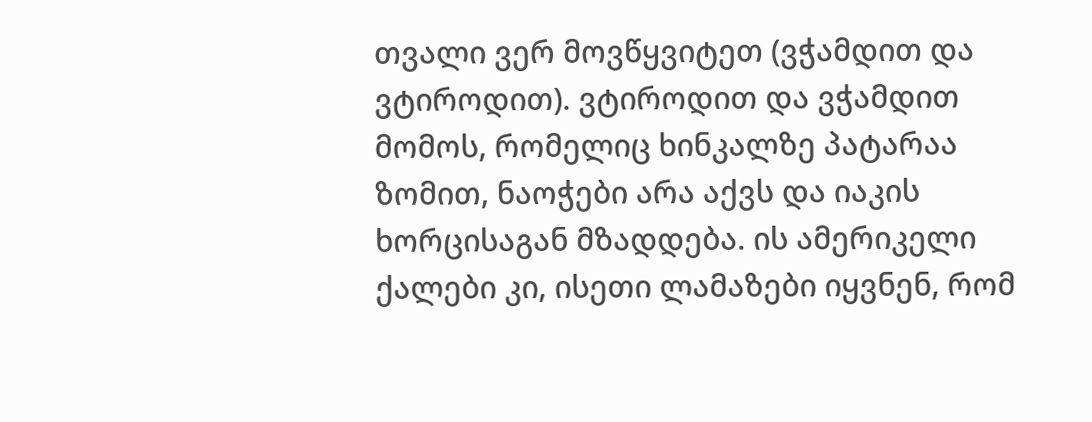თვალი ვერ მოვწყვიტეთ (ვჭამდით და ვტიროდით). ვტიროდით და ვჭამდით მომოს, რომელიც ხინკალზე პატარაა ზომით, ნაოჭები არა აქვს და იაკის ხორცისაგან მზადდება. ის ამერიკელი ქალები კი, ისეთი ლამაზები იყვნენ, რომ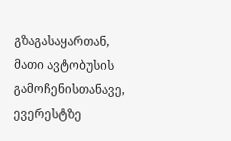გზაგასაყართან, მათი ავტობუსის გამოჩენისთანავე, ევერესტზე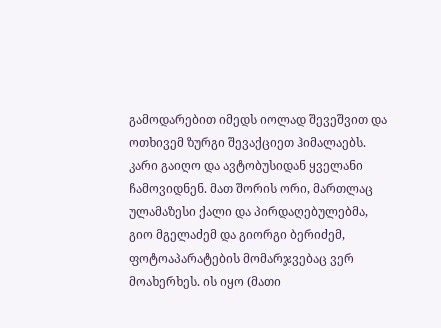გამოდარებით იმედს იოლად შევეშვით და ოთხივემ ზურგი შევაქციეთ ჰიმალაებს. კარი გაიღო და ავტობუსიდან ყველანი ჩამოვიდნენ. მათ შორის ორი, მართლაც ულამაზესი ქალი და პირდაღებულებმა, გიო მგელაძემ და გიორგი ბერიძემ, ფოტოაპარატების მომარჯვებაც ვერ მოახერხეს. ის იყო (მათი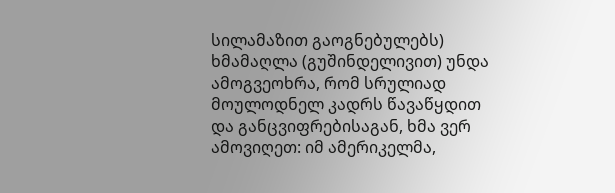სილამაზით გაოგნებულებს) ხმამაღლა (გუშინდელივით) უნდა ამოგვეოხრა, რომ სრულიად მოულოდნელ კადრს წავაწყდით და განცვიფრებისაგან, ხმა ვერ ამოვიღეთ: იმ ამერიკელმა,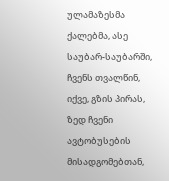ულამაზესმა ქალებმა, ასე საუბარ-საუბარში, ჩვენს თვალწინ, იქვე, გზის პირას, ზედ ჩვენი ავტობუსების მისადგომებთან,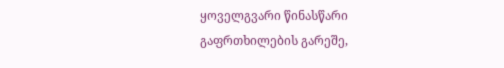ყოველგვარი წინასწარი გაფრთხილების გარეშე,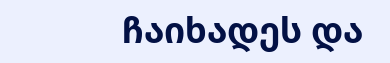ჩაიხადეს და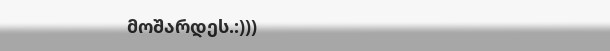მოშარდეს.:)))